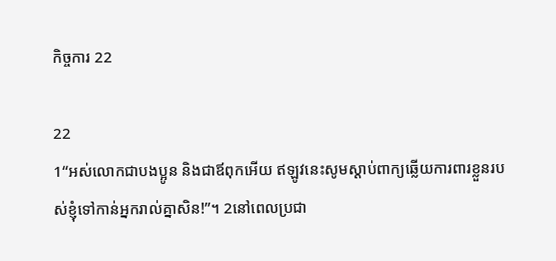កិច្ចការ 22

22
1“អស់លោកជាបងប្អូន និងជាឪពុកអើយ ឥឡូវនេះសូមស្ដាប់ពាក្យឆ្លើយការពារខ្លួនរបស់ខ្ញុំទៅកាន់អ្នករាល់គ្នាសិន!”។ 2នៅពេលប្រជា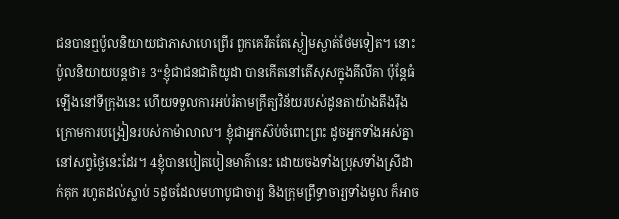ជនបានឮប៉ូលនិយាយជាភាសាហេព្រើរ ពួកគេរឹតតែស្ងៀមស្ងាត់ថែមទៀត។ នោះប៉ូលនិយាយបន្តថា៖ 3“ខ្ញុំជាជនជាតិយូដា បានកើតនៅតើសុសក្នុងគីលីគា ប៉ុន្តែធំឡើងនៅទីក្រុងនេះ ហើយទទួលការអប់រំតាមក្រឹត្យវិន័យរបស់ដូនតាយ៉ាងតឹងរ៉ឹង ក្រោមការបង្រៀនរបស់កាម៉ាលាល។ ខ្ញុំជាអ្នកស៊ប់ចំពោះព្រះ ដូចអ្នកទាំងអស់គ្នានៅសព្វថ្ងៃនេះដែរ។ 4ខ្ញុំបានបៀតបៀនមាគ៌ានេះ ដោយចងទាំងប្រុសទាំងស្រីដាក់គុក រហូតដល់ស្លាប់ 5ដូចដែលមហាបូជាចារ្យ និងក្រុមព្រឹទ្ធាចារ្យទាំងមូល ក៏អាច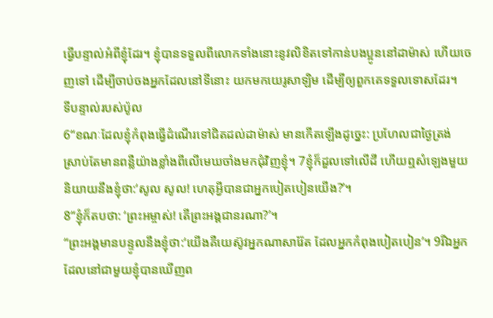ធ្វើបន្ទាល់អំពីខ្ញុំដែរ។ ខ្ញុំបានទទួលពីលោកទាំងនោះនូវលិខិតទៅកាន់បងប្អូននៅដាម៉ាស់ ហើយចេញទៅ ដើម្បីចាប់ចងអ្នកដែលនៅទីនោះ យកមកយេរូសាឡិម ដើម្បីឲ្យពួកគេទទួលទោសដែរ។
ទីបន្ទាល់របស់ប៉ូល
6“ខណៈដែលខ្ញុំកំពុងធ្វើដំណើរទៅជិតដល់ដាម៉ាស់ មានកើតឡើងដូច្នេះ: ប្រហែលជាថ្ងៃត្រង់ ស្រាប់តែមានពន្លឺយ៉ាងខ្លាំងពីលើមេឃចាំងមកជុំវិញខ្ញុំ។ 7ខ្ញុំក៏ដួលទៅលើដី ហើយឮសំឡេងមួយនិយាយនឹងខ្ញុំថា:‘សូល សូល! ហេតុអ្វីបានជាអ្នកបៀតបៀនយើង?’។
8“ខ្ញុំក៏តបថា: ‘ព្រះអម្ចាស់! តើព្រះអង្គជានរណា?’។
“ព្រះអង្គមានបន្ទូលនឹងខ្ញុំថា:‘យើងគឺយេស៊ូវអ្នកណាសារ៉ែត ដែលអ្នកកំពុងបៀតបៀន’។ 9រីឯអ្នកដែលនៅជាមួយខ្ញុំបានឃើញព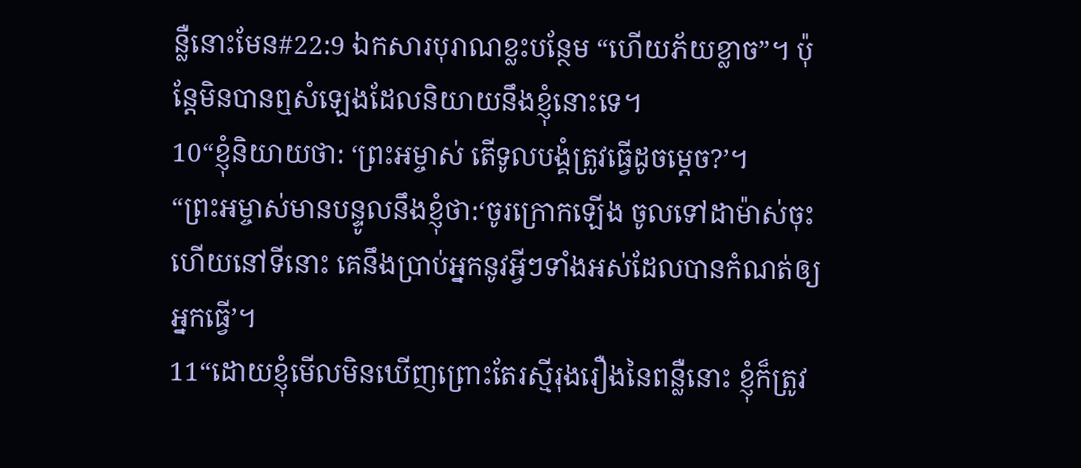ន្លឺនោះមែន#22:9 ឯកសារបុរាណខ្លះបន្ថែម “ហើយភ័យខ្លាច”។ ប៉ុន្តែមិនបានឮសំឡេងដែលនិយាយនឹងខ្ញុំនោះទេ។
10“ខ្ញុំនិយាយថា: ‘ព្រះអម្ចាស់ តើទូលបង្គំត្រូវធ្វើដូចម្ដេច?’។
“ព្រះអម្ចាស់មានបន្ទូលនឹងខ្ញុំថា:‘ចូរក្រោកឡើង ចូលទៅដាម៉ាស់ចុះ ហើយនៅទីនោះ គេនឹងប្រាប់អ្នកនូវអ្វីៗទាំងអស់ដែលបានកំណត់ឲ្យអ្នកធ្វើ’។
11“ដោយខ្ញុំមើលមិនឃើញព្រោះតែរស្មីរុងរឿងនៃពន្លឺនោះ ខ្ញុំក៏ត្រូវ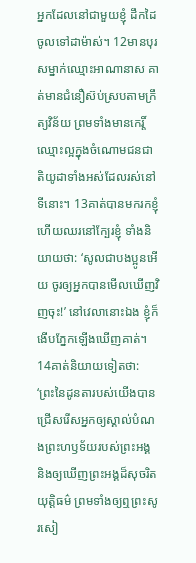អ្នកដែលនៅជាមួយខ្ញុំ ដឹកដៃចូលទៅដាម៉ាស់។ 12មានបុរសម្នាក់ឈ្មោះអាណានាស គាត់មានជំនឿស៊ប់ស្របតាមក្រឹត្យវិន័យ ព្រមទាំងមានកេរ្តិ៍ឈ្មោះល្អក្នុងចំណោមជនជាតិយូដាទាំងអស់ដែលរស់នៅទីនោះ។ 13គាត់បានមករកខ្ញុំ ហើយឈរនៅក្បែរខ្ញុំ ទាំងនិយាយថា: ‘សូលជាបងប្អូនអើយ ចូរឲ្យអ្នកបានមើលឃើញវិញចុះ!’ នៅវេលានោះឯង ខ្ញុំក៏ងើបភ្នែកឡើងឃើញគាត់។ 14គាត់និយាយទៀតថា: ‘ព្រះនៃដូនតារបស់យើងបានជ្រើសរើសអ្នកឲ្យស្គាល់បំណងព្រះហឫទ័យរបស់ព្រះអង្គ និងឲ្យឃើញព្រះអង្គដ៏សុចរិតយុត្តិធម៌ ព្រមទាំងឲ្យឮព្រះសូរសៀ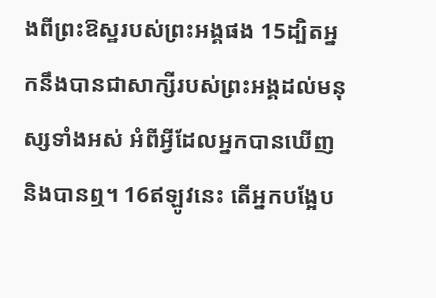ងពីព្រះឱស្ឋរបស់ព្រះអង្គផង 15ដ្បិតអ្នកនឹងបានជាសាក្សីរបស់ព្រះអង្គដល់មនុស្សទាំងអស់ អំពីអ្វីដែលអ្នកបានឃើញ និងបានឮ។ 16ឥឡូវនេះ តើអ្នកបង្អែប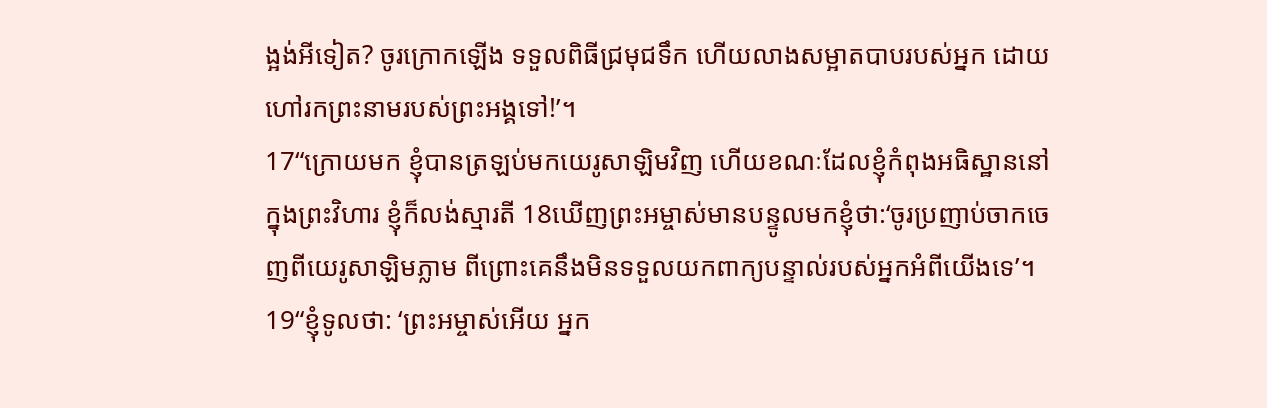ង្អង់អីទៀត? ចូរក្រោកឡើង ទទួលពិធីជ្រមុជទឹក ហើយលាងសម្អាតបាបរបស់អ្នក ដោយហៅរកព្រះនាមរបស់ព្រះអង្គទៅ!’។
17“ក្រោយមក ខ្ញុំបានត្រឡប់មកយេរូសាឡិមវិញ ហើយខណៈដែលខ្ញុំកំពុងអធិស្ឋាននៅក្នុងព្រះវិហារ ខ្ញុំក៏លង់ស្មារតី 18ឃើញព្រះអម្ចាស់មានបន្ទូលមកខ្ញុំថា:‘ចូរប្រញាប់ចាកចេញពីយេរូសាឡិមភ្លាម ពីព្រោះគេនឹងមិនទទួលយកពាក្យបន្ទាល់របស់អ្នកអំពីយើងទេ’។
19“ខ្ញុំទូលថា: ‘ព្រះអម្ចាស់អើយ អ្នក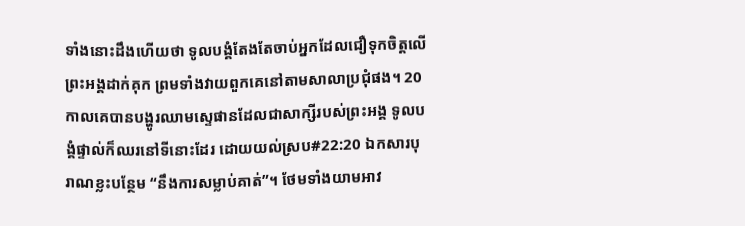ទាំងនោះដឹងហើយថា ទូលបង្គំតែងតែចាប់អ្នកដែលជឿទុកចិត្តលើព្រះអង្គដាក់គុក ព្រមទាំងវាយពួកគេនៅតាមសាលាប្រជុំផង។ 20កាលគេបានបង្ហូរឈាមស្ទេផានដែលជាសាក្សីរបស់ព្រះអង្គ ទូលបង្គំផ្ទាល់ក៏ឈរនៅទីនោះដែរ ដោយយល់ស្រប#22:20 ឯកសារបុរាណខ្លះបន្ថែម “នឹងការសម្លាប់គាត់”។ ថែមទាំងយាមអាវ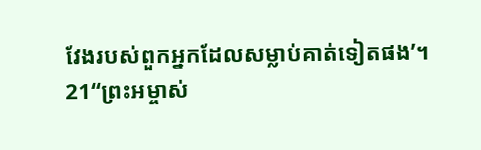វែងរបស់ពួកអ្នកដែលសម្លាប់គាត់ទៀតផង’។
21“ព្រះអម្ចាស់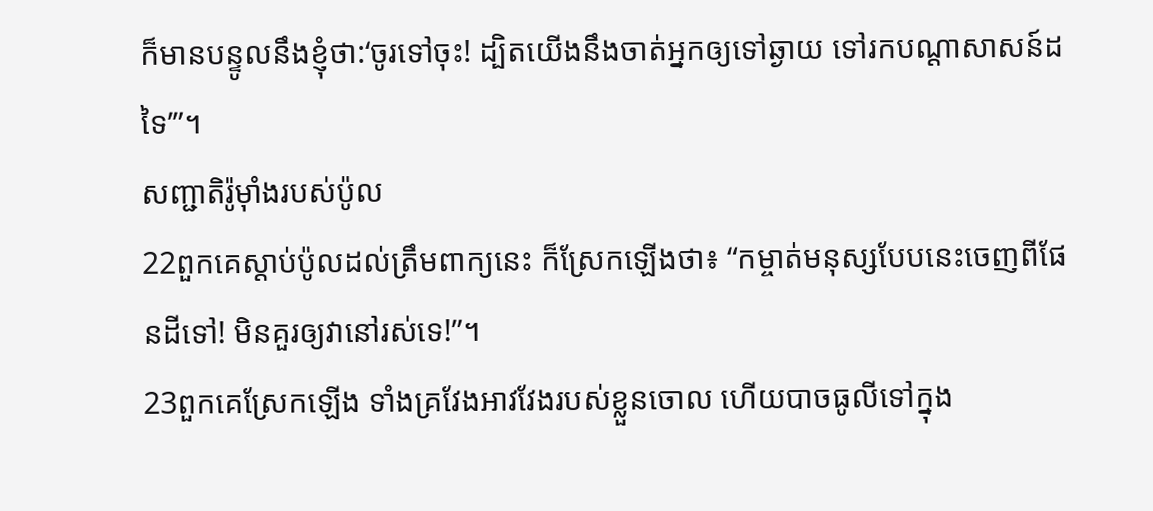ក៏មានបន្ទូលនឹងខ្ញុំថា:‘ចូរទៅចុះ! ដ្បិតយើងនឹងចាត់អ្នកឲ្យទៅឆ្ងាយ ទៅរកបណ្ដាសាសន៍ដទៃ’”។
សញ្ជាតិរ៉ូម៉ាំងរបស់ប៉ូល
22ពួកគេស្ដាប់ប៉ូលដល់ត្រឹមពាក្យនេះ ក៏ស្រែកឡើងថា៖ “កម្ចាត់មនុស្សបែបនេះចេញពីផែនដីទៅ! មិនគួរឲ្យវានៅរស់ទេ!”។
23ពួកគេស្រែកឡើង ទាំងគ្រវែងអាវវែងរបស់ខ្លួនចោល ហើយបាចធូលីទៅក្នុង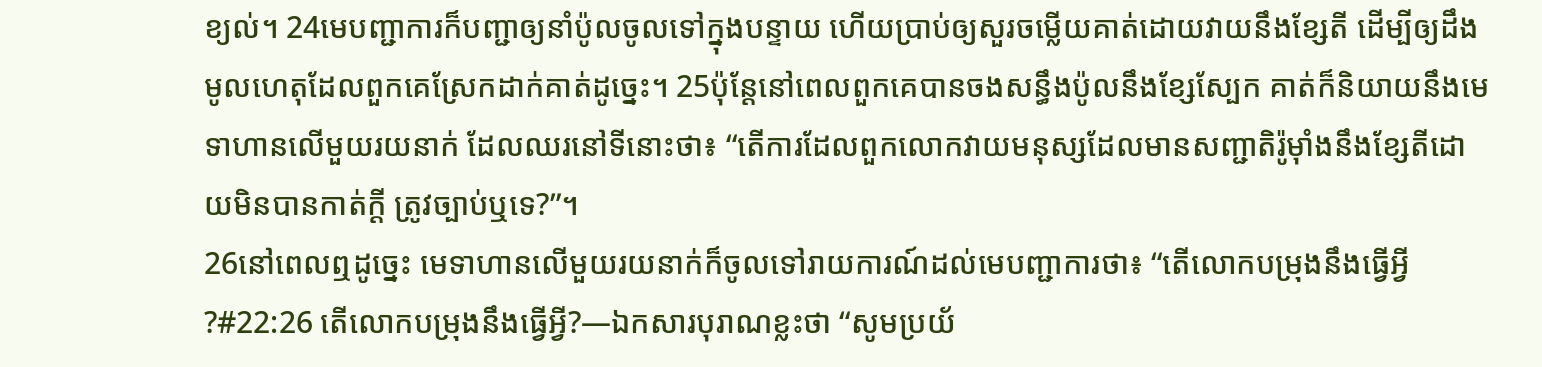ខ្យល់។ 24មេបញ្ជាការក៏បញ្ជាឲ្យនាំប៉ូលចូលទៅក្នុងបន្ទាយ ហើយប្រាប់ឲ្យសួរចម្លើយគាត់ដោយវាយនឹងខ្សែតី ដើម្បីឲ្យដឹងមូលហេតុដែលពួកគេស្រែកដាក់គាត់ដូច្នេះ។ 25ប៉ុន្តែនៅពេលពួកគេបានចងសន្ធឹងប៉ូលនឹងខ្សែស្បែក គាត់ក៏និយាយនឹងមេទាហានលើមួយរយនាក់ ដែលឈរនៅទីនោះថា៖ “តើការដែលពួកលោកវាយមនុស្សដែលមានសញ្ជាតិរ៉ូម៉ាំងនឹងខ្សែតីដោយមិនបានកាត់ក្ដី ត្រូវច្បាប់ឬទេ?”។
26នៅពេលឮដូច្នេះ មេទាហានលើមួយរយនាក់ក៏ចូលទៅរាយការណ៍ដល់មេបញ្ជាការថា៖ “តើលោកបម្រុងនឹងធ្វើអ្វី?#22:26 តើលោកបម្រុងនឹងធ្វើអ្វី?―ឯកសារបុរាណខ្លះថា “សូមប្រយ័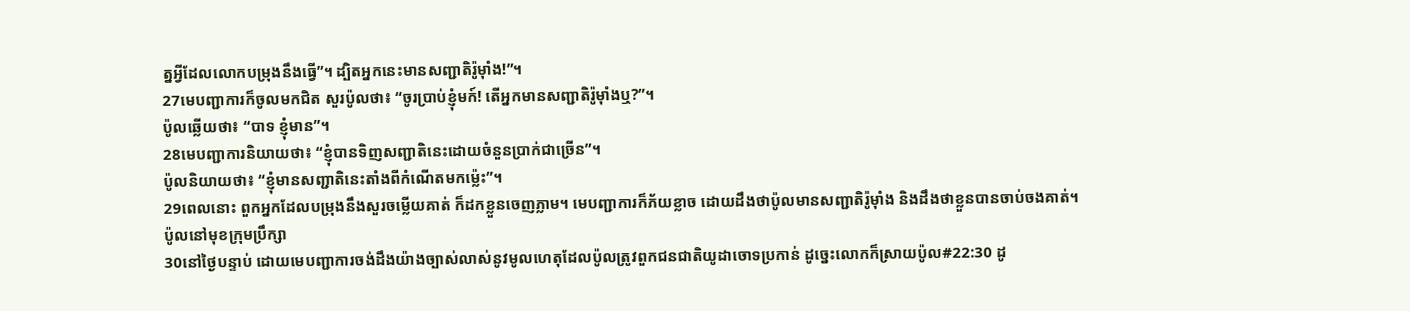ត្នអ្វីដែលលោកបម្រុងនឹងធ្វើ”។ ដ្បិតអ្នកនេះមានសញ្ជាតិរ៉ូម៉ាំង!”។
27មេបញ្ជាការក៏ចូលមកជិត សួរប៉ូលថា៖ “ចូរប្រាប់ខ្ញុំមក៍! តើអ្នកមានសញ្ជាតិរ៉ូម៉ាំងឬ?”។
ប៉ូលឆ្លើយថា៖ “បាទ ខ្ញុំមាន”។
28មេបញ្ជាការនិយាយថា៖ “ខ្ញុំបានទិញសញ្ជាតិនេះដោយចំនួនប្រាក់ជាច្រើន”។
ប៉ូលនិយាយថា៖ “ខ្ញុំមានសញ្ជាតិនេះតាំងពីកំណើតមកម្ល៉េះ”។
29ពេលនោះ ពួកអ្នកដែលបម្រុងនឹងសួរចម្លើយគាត់ ក៏ដកខ្លួនចេញភ្លាម។ មេបញ្ជាការក៏ភ័យខ្លាច ដោយដឹងថាប៉ូលមានសញ្ជាតិរ៉ូម៉ាំង និងដឹងថាខ្លួនបានចាប់ចងគាត់។
ប៉ូលនៅមុខក្រុមប្រឹក្សា
30នៅថ្ងៃបន្ទាប់ ដោយមេបញ្ជាការចង់ដឹងយ៉ាងច្បាស់លាស់នូវមូលហេតុដែលប៉ូលត្រូវពួកជនជាតិយូដាចោទប្រកាន់ ដូច្នេះលោកក៏ស្រាយប៉ូល#22:30 ដូ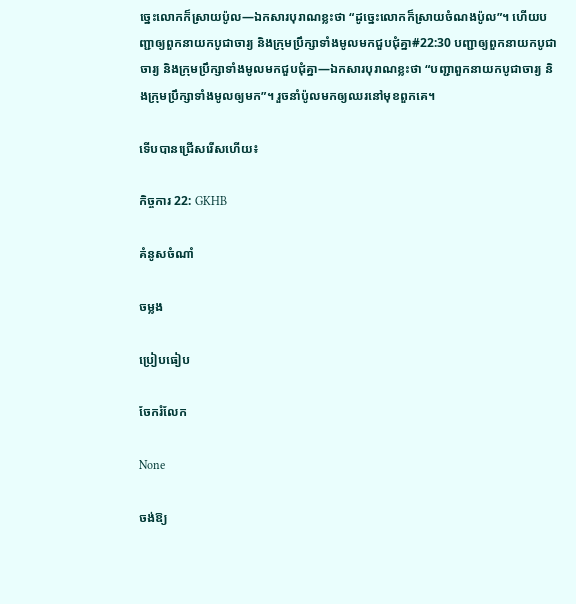ច្នេះលោកក៏ស្រាយប៉ូល―ឯកសារបុរាណខ្លះថា “ដូច្នេះលោកក៏ស្រាយចំណងប៉ូល”។ ហើយបញ្ជាឲ្យពួកនាយកបូជាចារ្យ និងក្រុមប្រឹក្សាទាំងមូលមកជួបជុំគ្នា#22:30 បញ្ជាឲ្យពួកនាយកបូជាចារ្យ និងក្រុមប្រឹក្សាទាំងមូលមកជួបជុំគ្នា―ឯកសារបុរាណខ្លះថា “បញ្ជាពួកនាយកបូជាចារ្យ និងក្រុមប្រឹក្សាទាំងមូលឲ្យមក”។ រួចនាំប៉ូលមកឲ្យឈរនៅមុខពួកគេ។

ទើបបានជ្រើសរើសហើយ៖

កិច្ចការ 22: GKHB

គំនូសចំណាំ

ចម្លង

ប្រៀបធៀប

ចែករំលែក

None

ចង់ឱ្យ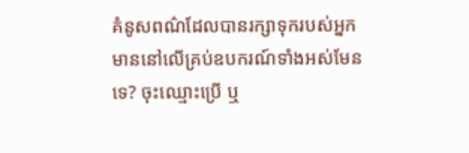គំនូសពណ៌ដែលបានរក្សាទុករបស់អ្នក មាននៅលើគ្រប់ឧបករណ៍ទាំងអស់មែនទេ? ចុះឈ្មោះប្រើ ឬ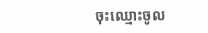ចុះឈ្មោះចូល